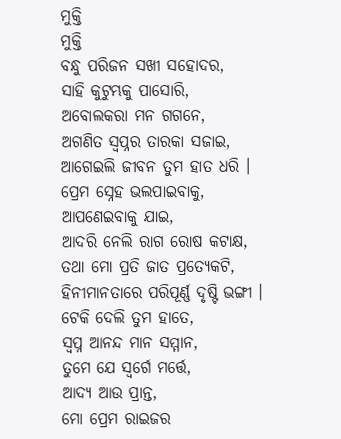ମୁକ୍ତି
ମୁକ୍ତି
ବନ୍ଧୁ ପରିଜନ ସଖୀ ସହୋଦର,
ସାହି କୁଟୁମ୍ଭକୁ ପାସୋରି,
ଅବୋଲକରା ମନ ଗଗନେ,
ଅଗଣିତ ସ୍ୱପ୍ନର ତାରକା ସଜାଇ,
ଆଗେଇଲି ଜୀବନ ତୁମ ହାତ ଧରି ।
ପ୍ରେମ ସ୍ନେହ ଭଲପାଇବାକୁ,
ଆପଣେଇବାକୁ ଯାଇ,
ଆଦରି ନେଲି ରାଗ ରୋଷ କଟାକ୍ଷ,
ତଥା ମୋ ପ୍ରତି ଜାତ ପ୍ରତ୍ୟେକଟି,
ହିନୀମାନତାରେ ପରିପୂର୍ଣ୍ଣ ଦୃଷ୍ଟି ଭଙ୍ଗୀ ।
ଟେକି ଦେଲି ତୁମ ହାତେ,
ସ୍ୱପ୍ନ ଆନନ୍ଦ ମାନ ସମ୍ମାନ,
ତୁମେ ଯେ ସ୍ୱର୍ଗେ ମର୍ତ୍ତେ,
ଆଦ୍ୟ ଆଉ ପ୍ରାନ୍ତ,
ମୋ ପ୍ରେମ ରାଇଜର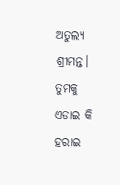ଅତୁଲ୍ୟ ଶ୍ରୀମନ୍ତ।
ତୁମକୁ ଏଡାଇ କି ହରାଇ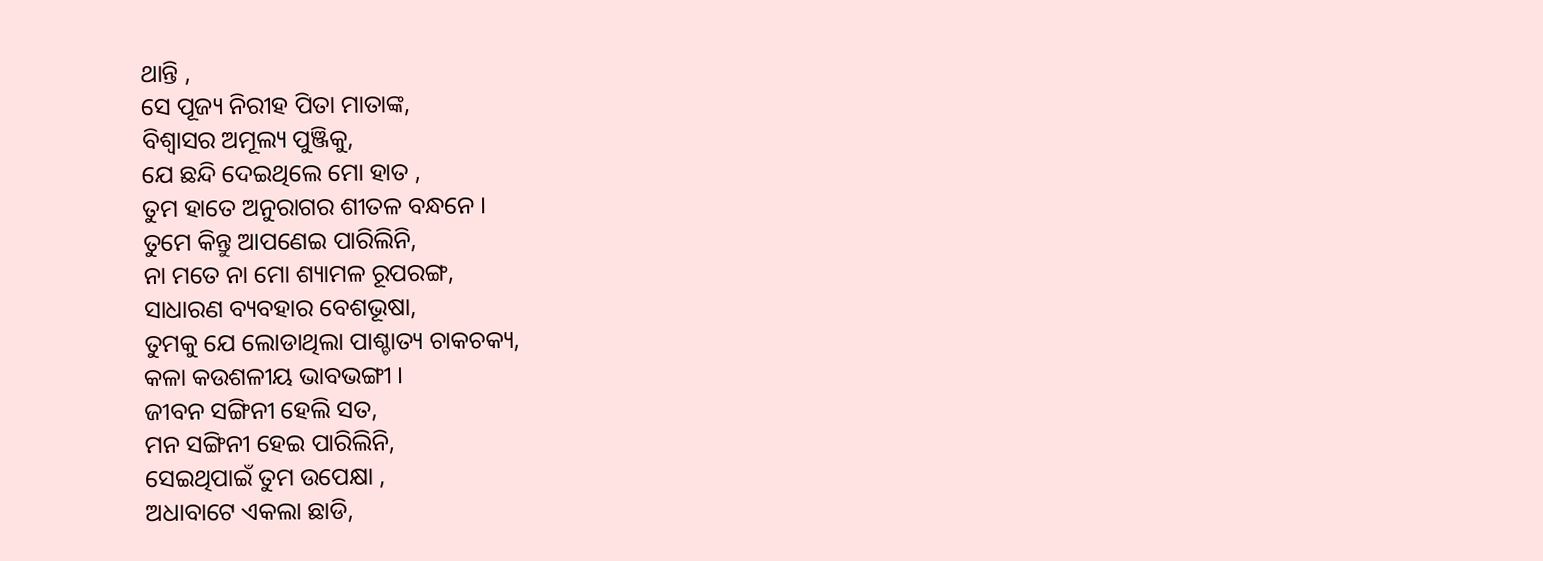ଥାନ୍ତି ,
ସେ ପୂଜ୍ୟ ନିରୀହ ପିତା ମାତାଙ୍କ,
ବିଶ୍ୱାସର ଅମୂଲ୍ୟ ପୁଞ୍ଜିକୁ,
ଯେ ଛନ୍ଦି ଦେଇଥିଲେ ମୋ ହାତ ,
ତୁମ ହାତେ ଅନୁରାଗର ଶୀତଳ ବନ୍ଧନେ ।
ତୁମେ କିନ୍ତୁ ଆପଣେଇ ପାରିଲିନି,
ନା ମତେ ନା ମୋ ଶ୍ୟାମଳ ରୂପରଙ୍ଗ,
ସାଧାରଣ ବ୍ୟବହାର ବେଶଭୂଷା,
ତୁମକୁ ଯେ ଲୋଡାଥିଲା ପାଶ୍ଚାତ୍ୟ ଚାକଚକ୍ୟ,
କଳା କଉଶଳୀୟ ଭାବଭଙ୍ଗୀ ।
ଜୀବନ ସଙ୍ଗିନୀ ହେଲି ସତ,
ମନ ସଙ୍ଗିନୀ ହେଇ ପାରିଲିନି,
ସେଇଥିପାଇଁ ତୁମ ଉପେକ୍ଷା ,
ଅଧାବାଟେ ଏକଲା ଛାଡି,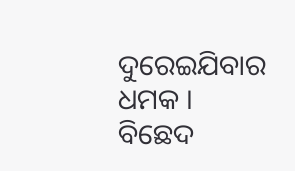ଦୁରେଇଯିବାର ଧମକ ।
ବିଛେଦ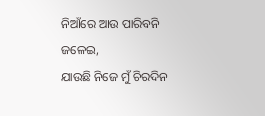ନିଆଁରେ ଆଉ ପାରିବନି ଜଳେଇ,
ଯାଉଛି ନିଜେ ମୁଁ ଚିରଦିନ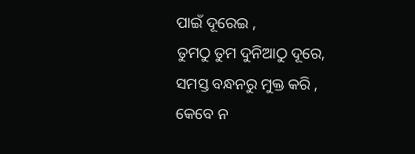ପାଇଁ ଦୂରେଇ ,
ତୁମଠୁ ତୁମ ଦୁନିଆଠୁ ଦୂରେ,
ସମସ୍ତ ବନ୍ଧନରୁ ମୁକ୍ତ କରି ,
କେବେ ନ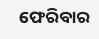ଫେରିବାର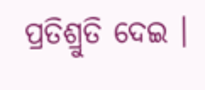ପ୍ରତିଶ୍ରୁତି ଦେଇ ।